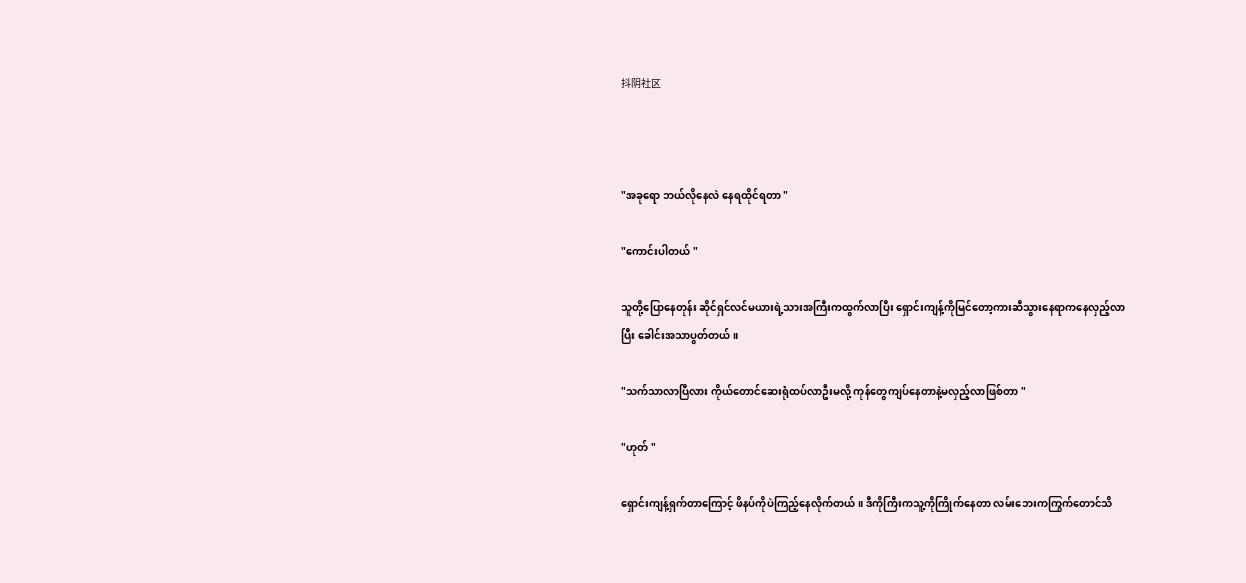抖阴社区



"အခုရော ဘယ်လိုနေလဲ နေရထိုင်ရတာ "

"ကောင်းပါတယ် "

သူတို့ပြောနေတုန်း ဆိုင်ရှင်လင်မယားရဲ့သားအကြီးကထွက်လာပြီး ရှောင်းကျန့်ကိုမြင်တော့ကားဆီသွားနေရာကနေလှည့်လာပြီး ခေါင်းအသာပွတ်တယ် ။

"သက်သာလာပြီလား ကိုယ်တောင်ဆေးရုံထပ်လာဦးမလို့ ကုန်တွေကျပ်နေတာနဲ့မလှည့်လာဖြစ်တာ "

"ဟုတ် "

ရှောင်းကျန့်ရှက်တာကြောင့် ဖိနပ်ကိုပဲကြည့်နေလိုက်တယ် ။ ဒီကိုကြီးကသူ့ကိုကြိုက်နေတာ လမ်းဘေးကကြွက်တောင်သိ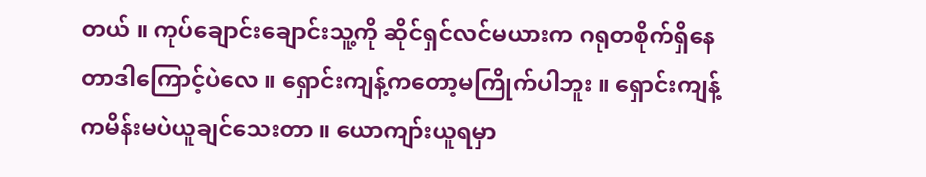တယ် ။ ကုပ်ချောင်းချောင်းသူ့ကို ဆိုင်ရှင်လင်မယားက ဂရုတစိုက်ရှိနေတာဒါကြောင့်ပဲလေ ။ ရှောင်းကျန့်ကတော့မကြိုက်ပါဘူး ။ ရှောင်းကျန့်ကမိန်းမပဲယူချင်သေးတာ ။ ယောကျာ်းယူရမှာ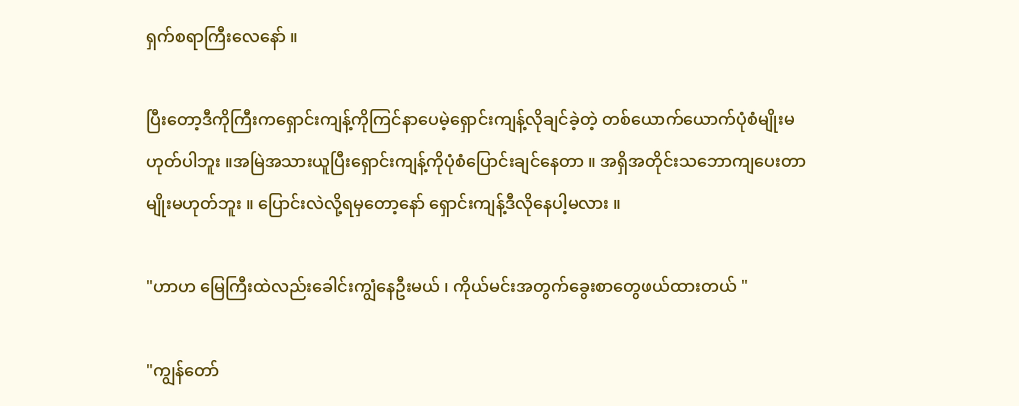ရှက်စရာကြီးလေနော် ။

ပြီးတော့ဒီကိုကြီးကရှောင်းကျန့်ကိုကြင်နာပေမဲ့ရှောင်းကျန့်လိုချင်ခဲ့တဲ့ တစ်ယောက်ယောက်ပုံစံမျိုးမဟုတ်ပါဘူး ။အမြဲအသားယူပြီးရှောင်းကျန့်ကိုပုံစံပြောင်းချင်နေတာ ။ အရှိအတိုင်းသဘောကျပေးတာမျိုးမဟုတ်ဘူး ။ ပြောင်းလဲလို့ရမှတော့နော် ရှောင်းကျန့်ဒီလိုနေပါ့မလား ။

"ဟာဟ မြေကြီးထဲလည်းခေါင်းကျွံနေဦးမယ် ၊ ကိုယ်မင်းအတွက်ခွေးစာတွေဖယ်ထားတယ် "

"ကျွန်တော်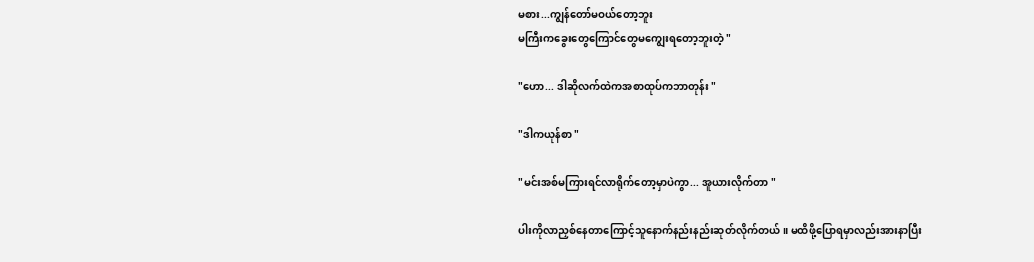မစား...ကျွန်တော်မဝယ်တော့ဘူး
မကြီးကခွေးတွေကြောင်တွေမကျွေးရတော့ဘူးတဲ့ "

"ဟော... ဒါဆိုလက်ထဲကအစာထုပ်ကဘာတုန်း "

"ဒါကယုန်စာ "

"မင်းအစ်မကြားရင်လာရိုက်တော့မှာပဲကွာ... အူယားလိုက်တာ "

ပါးကိုလာညှစ်နေတာကြောင့်သူနောက်နည်းနည်းဆုတ်လိုက်တယ် ။ မထိဖို့ပြောရမှာလည်းအားနာပြီး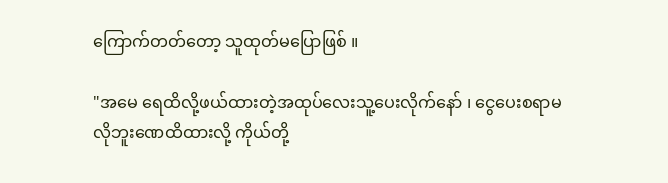ကြောက်တတ်တော့ သူထုတ်မပြောဖြစ် ။

"အမေ ရေထိလို့ဖယ်ထားတဲ့အထုပ်လေးသူ့ပေးလိုက်နော် ၊ ငွေပေးစရာမလိုဘူးဏေထိထားလို့ ကိုယ်တို့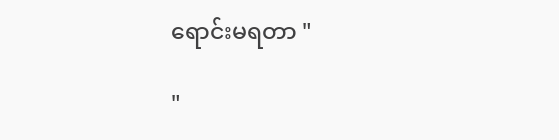ရောင်းမရတာ "

"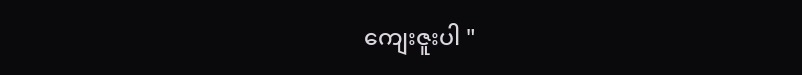ကျေးဇူးပါ "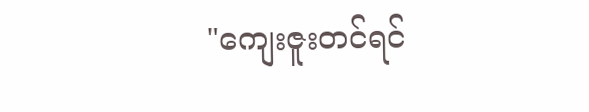"ကျေးဇူးတင်ရင်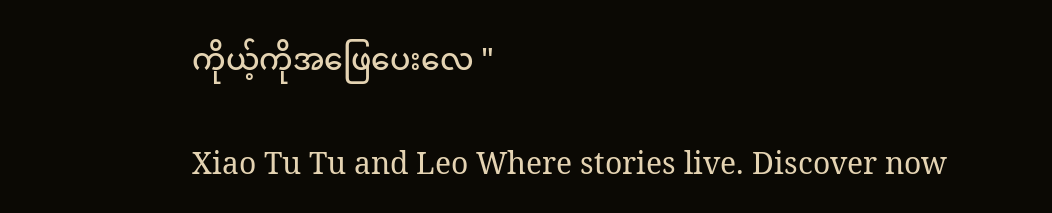ကိုယ့်ကိုအဖြေပေးလေ "

Xiao Tu Tu and Leo Where stories live. Discover now